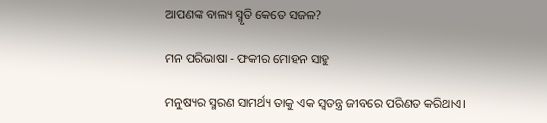ଆପଣଙ୍କ ବାଲ୍ୟ ସ୍ମୃତି କେତେ ସଜଳ?

ମନ ପରିଭାଷା - ଫକୀର ମୋହନ ସାହୁ

ମନୁଷ୍ୟର ସ୍ମରଣ ସାମର୍ଥ୍ୟ ତାକୁ ଏକ ସ୍ବତନ୍ତ୍ର ଜୀବରେ ପରିଣତ କରିଥାଏ।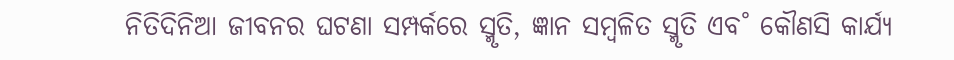ନିତିଦିନିଆ ଜୀବନର ଘଟଣା ସମ୍ପର୍କରେ ସ୍ମୃତି, ଜ୍ଞାନ ସମ୍ବଳିତ ସ୍ମୃତି ଏବ˚ କୌଣସି କାର୍ଯ୍ୟ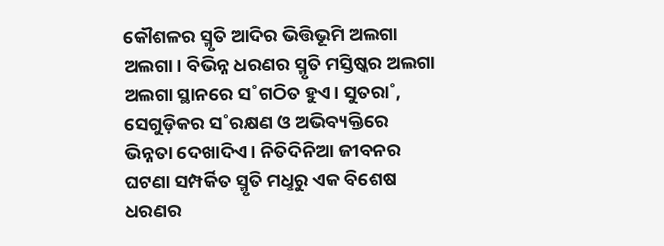କୌଶଳର ସ୍ମୃତି ଆଦିର ଭିତ୍ତିଭୂମି ଅଲଗା ଅଲଗା। ବିଭିନ୍ନ ଧରଣର ସ୍ମୃତି ମସ୍ତିଷ୍କର ଅଲଗା ଅଲଗା ସ୍ଥାନରେ ସ˚ଗଠିତ ହୁଏ। ସୁତରା˚, ସେଗୁଡ଼ିକର ସ˚ରକ୍ଷଣ ଓ ଅଭିବ୍ୟକ୍ତିରେ ଭିନ୍ନତା ଦେଖାଦିଏ। ନିତିଦିନିଆ ଜୀବନର ଘଟଣା ସମ୍ପର୍କିତ ସ୍ମୃତି ମଧୢରୁ ଏକ ବିଶେଷ ଧରଣର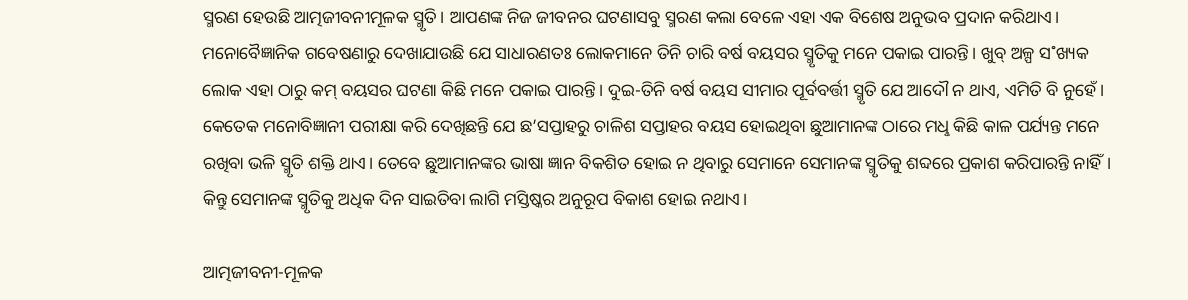ସ୍ମରଣ ହେଉଛି ଆତ୍ମଜୀବନୀମୂଳକ ସ୍ମୃତି। ଆପଣଙ୍କ ନିଜ ଜୀବନର ଘଟଣାସବୁ ସ୍ମରଣ କଲା ବେଳେ ଏହା ଏକ ବିଶେଷ ଅନୁଭବ ପ୍ରଦାନ କରିଥାଏ। ମନୋବୈଜ୍ଞାନିକ ଗବେଷଣାରୁ ଦେଖାଯାଉଛି ଯେ ସାଧାରଣତଃ ଲୋକମାନେ ତିନି ଚାରି ବର୍ଷ ବୟସର ସ୍ମୃତିକୁ ମନେ ପକାଇ ପାରନ୍ତି। ଖୁବ୍‌ ଅଳ୍ପ ସ˚ଖ୍ୟକ ଲୋକ ଏହା ଠାରୁ କମ୍‌ ବୟସର ଘଟଣା କିଛି ମନେ ପକାଇ ପାରନ୍ତି। ଦୁଇ-ତିନି ବର୍ଷ ବୟସ ସୀମାର ପୂର୍ବବର୍ତ୍ତୀ ସ୍ମୃତି ଯେ ଆଦୌ ନ ଥାଏ, ଏମିତି ବି ନୁହେଁ। କେତେକ ମନୋବିଜ୍ଞାନୀ ପରୀକ୍ଷା କରି ଦେଖିଛନ୍ତି ଯେ ଛ’ସପ୍ତାହରୁ ଚାଳିଶ ସପ୍ତାହର ବୟସ ହୋଇଥିବା ଛୁଆମାନଙ୍କ ଠାରେ ମଧୢ କିଛି କାଳ ପର୍ଯ୍ୟନ୍ତ ମନେ ରଖିବା ଭଳି ସ୍ମୃତି ଶକ୍ତି ଥାଏ। ତେବେ ଛୁଆମାନଙ୍କର ଭାଷା ଜ୍ଞାନ ବିକଶିତ ହୋଇ ନ ଥିବାରୁ ସେମାନେ ସେମାନଙ୍କ ସ୍ମୃତିକୁ ଶବ୍ଦରେ ପ୍ରକାଶ କରିପାରନ୍ତି ନାହିଁ। କିନ୍ତୁ ସେମାନଙ୍କ ସ୍ମୃତିକୁ ଅଧିକ ଦିନ ସାଇତିବା ଲାଗି ମସ୍ତିଷ୍କର ଅନୁରୂପ ବିକାଶ ହୋଇ ନଥାଏ।

ଆତ୍ମଜୀବନୀ-ମୂଳକ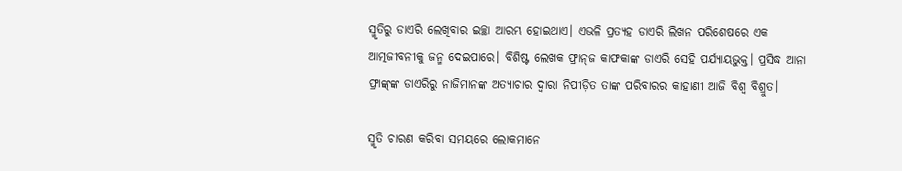ସ୍ମୃତିରୁ ଡାଏରି ଲେଖିବାର ଇଚ୍ଛା ଆରମ୍ଭ ହୋଇଥାଏ। ଏଭଳି ପ୍ରତ୍ୟହ ଡାଏରି ଲିଖନ ପରିଶେଷରେ ଏକ ଆତ୍ମଜୀବନୀକୁ ଜନ୍ମ ଦେଇପାରେ। ବିଶିଷ୍ଟ ଲେଖକ ଫ୍ରାନ୍‌ଜ କାଫକାଙ୍କ ଡାଏରି ସେହି ପର୍ଯ୍ୟାୟଭୁକ୍ତ। ପ୍ରସିଦ୍ଧ ଆନା ଫ୍ରାଙ୍କ୍‌ଙ୍କ ଡାଏରିରୁ ନାଜିମାନଙ୍କ ଅତ୍ୟାଚାର ଦ୍ବାରା ନିପୀଡ଼ିତ ତାଙ୍କ ପରିବାରର କାହାଣୀ ଆଜି ବିଶ୍ବ ବିଶ୍ରୁତ।

ସ୍ମୃତି ଚାରଣ କରିବା ସମୟରେ ଲୋକମାନେ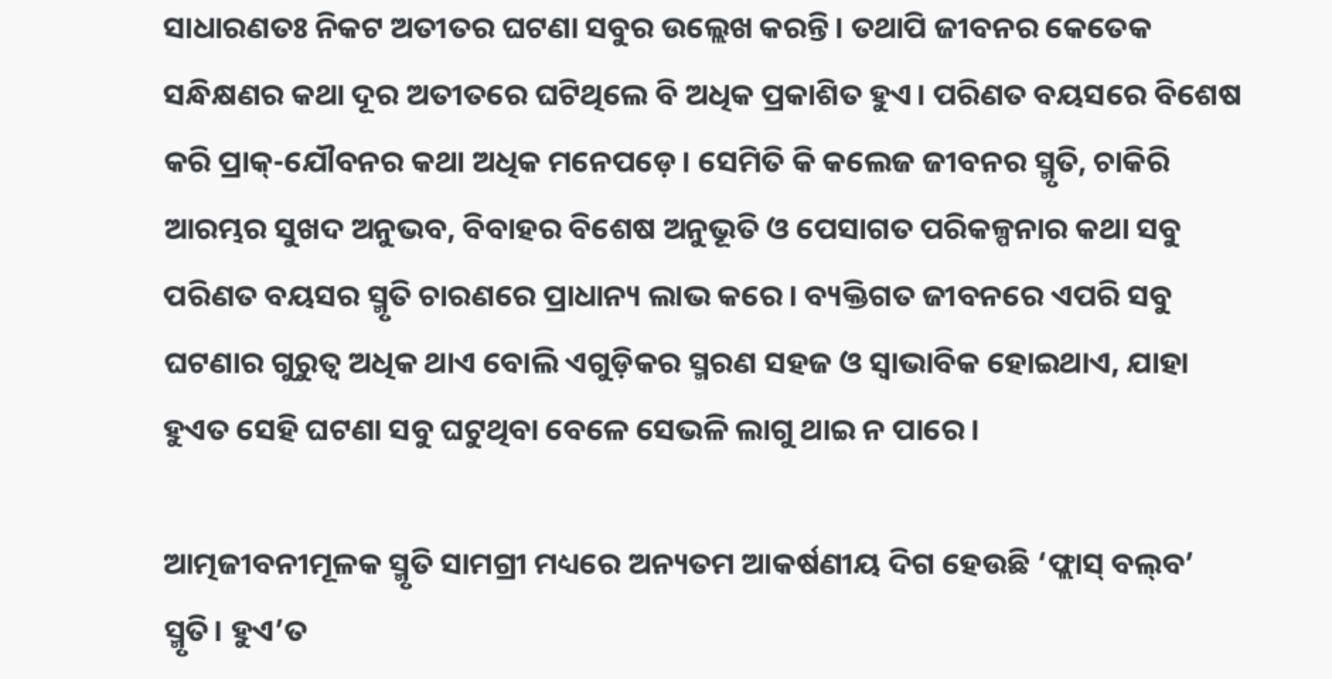ସାଧାରଣତଃ ନିକଟ ଅତୀତର ଘଟଣା ସବୁର ଉଲ୍ଲେଖ କରନ୍ତି। ତଥାପି ଜୀବନର କେତେକ ସନ୍ଧିକ୍ଷଣର କଥା ଦୂର ଅତୀତରେ ଘଟିଥିଲେ ବି ଅଧିକ ପ୍ରକାଶିତ ହୁଏ। ପରିଣତ ବୟସରେ ବିଶେଷ କରି ପ୍ରାକ୍‌-ଯୌବନର କଥା ଅଧିକ ମନେପଡ଼େ। ସେମିତି କି କଲେଜ ଜୀବନର ସ୍ମୃତି, ଚାକିରି ଆରମ୍ଭର ସୁଖଦ ଅନୁଭବ, ବିବାହର ବିଶେଷ ଅନୁଭୂତି ଓ ପେସାଗତ ପରିକଳ୍ପନାର କଥା ସବୁ ପରିଣତ ବୟସର ସ୍ମୃତି ଚାରଣରେ ପ୍ରାଧାନ୍ୟ ଲାଭ କରେ। ବ୍ୟକ୍ତିଗତ ଜୀବନରେ ଏପରି ସବୁ ଘଟଣାର ଗୁରୁତ୍ବ ଅଧିକ ଥାଏ ବୋଲି ଏଗୁଡ଼ିକର ସ୍ମରଣ ସହଜ ଓ ସ୍ବାଭାବିକ ହୋଇଥାଏ, ଯାହା ହୁଏତ ସେହି ଘଟଣା ସବୁ ଘଟୁଥିବା ବେଳେ ସେଭଳି ଲାଗୁ ଥାଇ ନ ପାରେ।

ଆତ୍ମଜୀବନୀମୂଳକ ସ୍ମୃତି ସାମଗ୍ରୀ ମଧ୍ୟରେ ଅନ୍ୟତମ ଆକର୍ଷଣୀୟ ଦିଗ ହେଉଛି ‘ଫ୍ଲାସ୍‌ ବଲ୍‌ବ’ ସ୍ମୃତି। ହୁଏ’ତ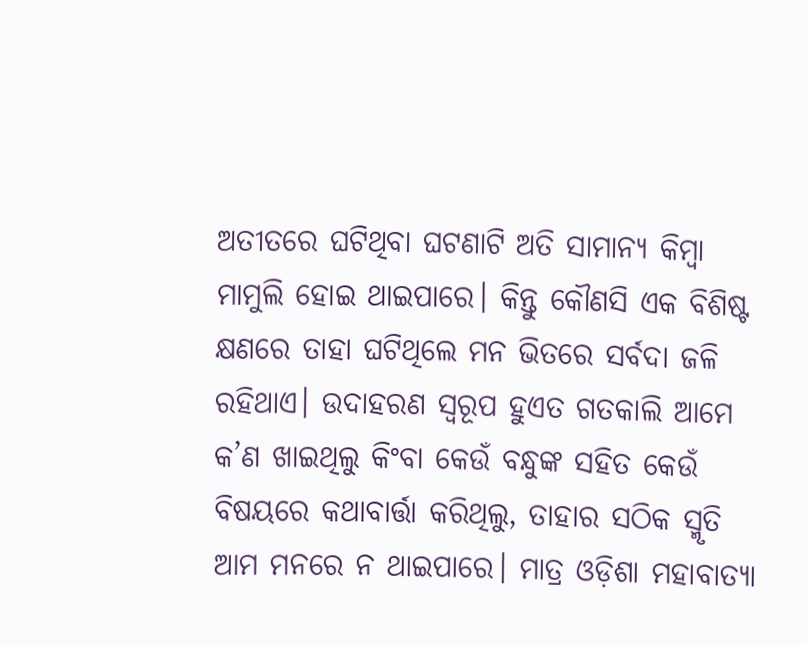ଅତୀତରେ ଘଟିଥିବା ଘଟଣାଟି ଅତି ସାମାନ୍ୟ କିମ୍ବା ମାମୁଲି ହୋଇ ଥାଇପାରେ। କିନ୍ତୁ କୌଣସି ଏକ ବିଶିଷ୍ଟ କ୍ଷଣରେ ତାହା ଘଟିଥିଲେ ମନ ଭିତରେ ସର୍ବଦା ଜଳି ରହିଥାଏ। ଉଦାହରଣ ସ୍ବରୂପ ହୁଏତ ଗତକାଲି ଆମେ କ’ଣ ଖାଇଥିଲୁ କିଂବା କେଉଁ ବନ୍ଧୁଙ୍କ ସହିତ କେଉଁ ବିଷୟରେ କଥାବାର୍ତ୍ତା କରିଥିଲୁ, ତାହାର ସଠିକ ସ୍ମୃତି ଆମ ମନରେ ନ ଥାଇପାରେ। ମାତ୍ର ଓଡ଼ିଶା ମହାବାତ୍ୟା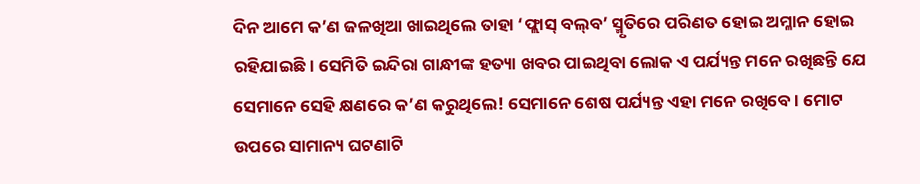ଦିନ ଆମେ କ’ଣ ଜଳଖିଆ ଖାଇଥିଲେ ତାହା ‘ଫ୍ଲାସ୍‌ ବଲ୍‌ବ’ ସ୍ମୃତିରେ ପରିଣତ ହୋଇ ଅମ୍ଳାନ ହୋଇ ରହିଯାଇଛି। ସେମିତି ଇନ୍ଦିରା ଗାନ୍ଧୀଙ୍କ ହତ୍ୟା ଖବର ପାଇଥିବା ଲୋକ ଏ ପର୍ଯ୍ୟନ୍ତ ମନେ ରଖିଛନ୍ତି ଯେ ସେମାନେ ସେହି କ୍ଷଣରେ କ’ଣ କରୁଥିଲେ! ସେମାନେ ଶେଷ ପର୍ଯ୍ୟନ୍ତ ଏହା ମନେ ରଖିବେ। ମୋଟ ଉପରେ ସାମାନ୍ୟ ଘଟଣାଟି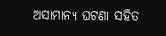ଅସାମାନ୍ୟ ଘଟଣା ସହିତ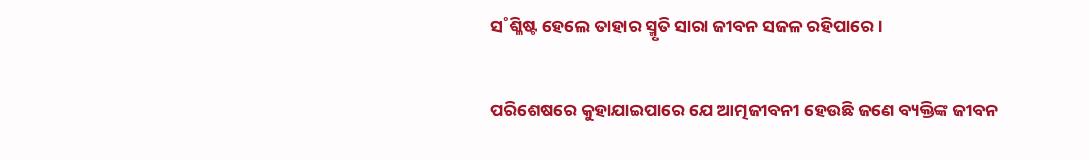ସ˚ଶ୍ଳିଷ୍ଟ ହେଲେ ତାହାର ସ୍ମୃତି ସାରା ଜୀବନ ସଜଳ ରହିପାରେ।

ପରିଶେଷରେ କୁହାଯାଇପାରେ ଯେ ଆତ୍ମଜୀବନୀ ହେଉଛି ଜଣେ ବ୍ୟକ୍ତିଙ୍କ ଜୀବନ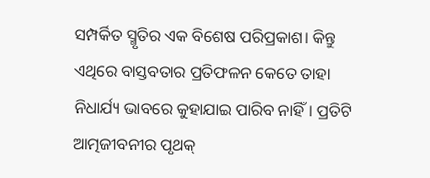ସମ୍ପର୍କିତ ସ୍ମୃତିର ଏକ ବିଶେଷ ପରିପ୍ରକାଶ। କିନ୍ତୁ ଏଥିରେ ବାସ୍ତବତାର ପ୍ରତିଫଳନ କେତେ ତାହା ନିଧାର୍ଯ୍ୟ ଭାବରେ କୁହାଯାଇ ପାରିବ ନାହିଁ। ପ୍ରତିଟି ଆତ୍ମଜୀବନୀର ପୃଥକ୍‌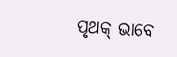ପୃଥକ୍‌ ଭାବେ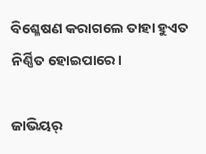ବିଶ୍ଳେଷଣ କରାଗଲେ ତାହା ହୁଏତ ନିର୍ଣ୍ଣିତ ହୋଇପାରେ।

ଜାଭିୟର୍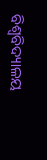ବିଶ୍ବବିଦ୍ୟାଳୟ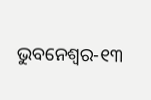ଭୁବନେଶ୍ବର-୧୩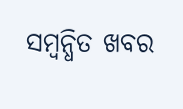ସମ୍ବନ୍ଧିତ ଖବର